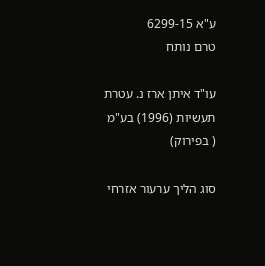ע"א 6299-15
טרם נותח

עו"ד איתן ארז נ. עטרת תעשיות (1996) בע"מ ( בפירוק)

סוג הליך ערעור אזרחי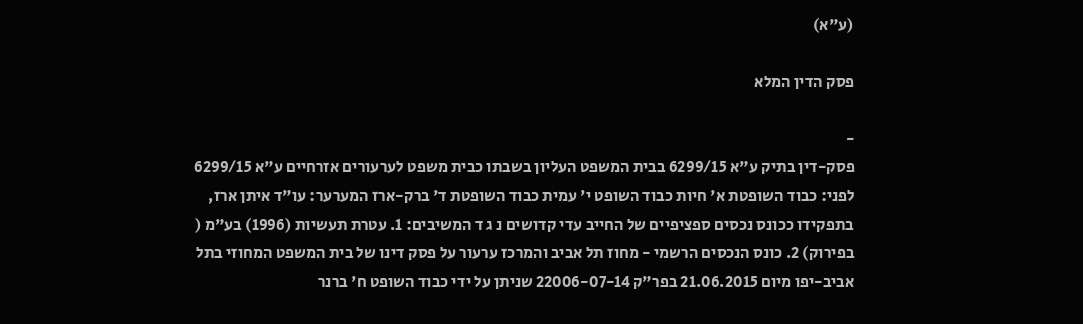(ע"א)

פסק הדין המלא

-
פסק-דין בתיק ע"א 6299/15 בבית המשפט העליון בשבתו כבית משפט לערעורים אזרחיים ע"א 6299/15 לפני: כבוד השופטת א' חיות כבוד השופט י' עמית כבוד השופטת ד' ברק-ארז המערער: עו"ד איתן ארז, בתפקידו ככונס נכסים ספציפיים של החייב עדי קדושים נ ג ד המשיבים: 1. עטרת תעשיות (1996) בע"מ ( בפירוק) 2. כונס הנכסים הרשמי - מחוז תל אביב והמרכז ערעור על פסק דינו של בית המשפט המחוזי בתל אביב-יפו מיום 21.06.2015 בפר"ק 22006-07-14 שניתן על ידי כבוד השופט ח' ברנר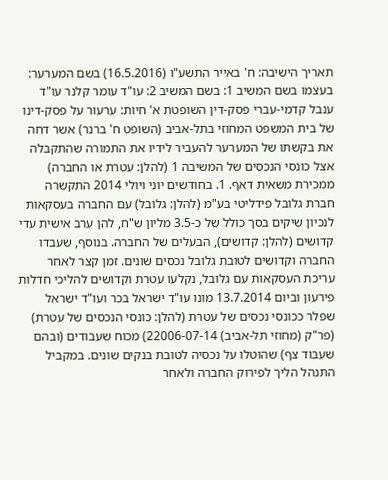תאריך הישיבה: ח' באייר התשע"ו (16.5.2016) בשם המערער: בעצמו בשם המשיב 1: בשם המשיב 2: עו"ד עומר קלנר עו"ד ענבל קדמי-עברי פסק-דין השופטת א' חיות: ערעור על פסק-דינו של בית המשפט המחוזי בתל-אביב (השופט ח' ברנר) אשר דחה את בקשתו של המערער להעביר לידיו את התמורה שהתקבלה אצל כונסי הנכסים של המשיבה 1 (להלן: עטרת או החברה) ממכירת משאית דאף. 1. בחודשים יוני ויולי 2014 התקשרה חברת גלובל פידליטי בע"מ (להלן: גלובל) עם החברה בעסקאות לנכיון שיקים בסך כולל של כ-3.5 מליון ש"ח, להן ערב אישית עדי קדושים (להלן: קדושים), הבעלים של החברה. בנוסף, שעבדו החברה וקדושים לטובת גלובל נכסים שונים. זמן קצר לאחר עריכת העסקאות עם גלובל, נקלעו עטרת וקדושים להליכי חדלות פירעון וביום 13.7.2014 מונו עו"ד ישראל בכר ועו"ד ישראל שפלר ככונסי נכסים של עטרת (להלן: כונסי הנכסים של עטרת) (פר"ק (מחוזי תל-אביב) 22006-07-14) מכוח שעבודים (ובהם שעבוד צף) שהוטלו על נכסיה לטובת בנקים שונים. במקביל התנהל הליך לפירוק החברה ולאחר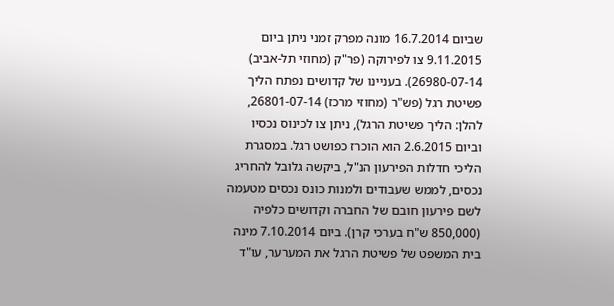שביום 16.7.2014 מונה מפרק זמני ניתן ביום 9.11.2015 צו לפירוקה (פר"ק (מחוזי תל-אביב) 26980-07-14). בעניינו של קדושים נפתח הליך פשיטת רגל (פש"ר (מחוזי מרכז) 26801-07-14, להלן: הליך פשיטת הרגל), ניתן צו לכינוס נכסיו וביום 2.6.2015 הוא הוכרז כפושט רגל. במסגרת הליכי חדלות הפירעון הנ"ל, ביקשה גלובל להחריג נכסים, לממש שעבודים ולמנות כונס נכסים מטעמה לשם פירעון חובם של החברה וקדושים כלפיה (850,000 ש"ח בערכי קרן). ביום 7.10.2014 מינה בית המשפט של פשיטת הרגל את המערער, עו"ד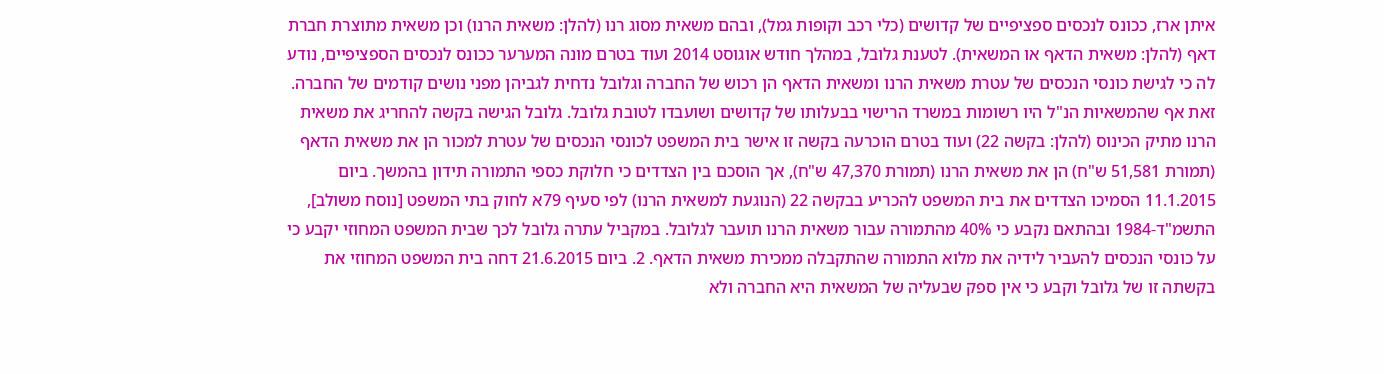איתן ארז, ככונס לנכסים ספציפיים של קדושים (כלי רכב וקופות גמל), ובהם משאית מסוג רנו (להלן: משאית הרנו) וכן משאית מתוצרת חברת דאף (להלן: משאית הדאף או המשאית). לטענת גלובל, במהלך חודש אוגוסט 2014 ועוד בטרם מונה המערער ככונס לנכסים הספציפיים, נודע לה כי לגישת כונסי הנכסים של עטרת משאית הרנו ומשאית הדאף הן רכוש של החברה וגלובל נדחית לגביהן מפני נושים קודמים של החברה. זאת אף שהמשאיות הנ"ל היו רשומות במשרד הרישוי בבעלותו של קדושים ושועבדו לטובת גלובל. גלובל הגישה בקשה להחריג את משאית הרנו מתיק הכינוס (להלן: בקשה 22) ועוד בטרם הוכרעה בקשה זו אישר בית המשפט לכונסי הנכסים של עטרת למכור הן את משאית הדאף (תמורת 51,581 ש"ח) הן את משאית הרנו (תמורת 47,370 ש"ח), אך הוסכם בין הצדדים כי חלוקת כספי התמורה תידון בהמשך. ביום 11.1.2015 הסמיכו הצדדים את בית המשפט להכריע בבקשה 22 (הנוגעת למשאית הרנו) לפי סעיף 79א לחוק בתי המשפט [נוסח משולב], התשמ"ד-1984 ובהתאם נקבע כי 40% מהתמורה עבור משאית הרנו תועבר לגלובל. במקביל עתרה גלובל לכך שבית המשפט המחוזי יקבע כי על כונסי הנכסים להעביר לידיה את מלוא התמורה שהתקבלה ממכירת משאית הדאף. 2. ביום 21.6.2015 דחה בית המשפט המחוזי את בקשתה זו של גלובל וקבע כי אין ספק שבעליה של המשאית היא החברה ולא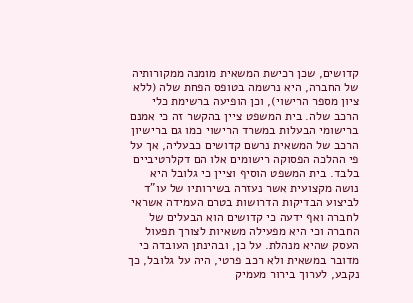קדושים, שכן רכישת המשאית מומנה ממקורותיה של החברה, היא נרשמה בטופס הפחת שלה (ללא ציון מספר הרישוי), וכן הופיעה ברשימת כלי הרכב שלה. בית המשפט ציין בהקשר זה כי אמנם ברישומי הבעלות במשרד הרישוי כמו גם ברישיון הרכב של המשאית נרשם קדושים כבעליה, אך על פי ההלכה הפסוקה רישומים אלו הם דקלרטיביים בלבד. בית המשפט הוסיף וציין כי גלובל היא נושה מקצועית אשר נעזרה בשירותיו של עו"ד לביצוע הבדיקות הדרושות בטרם העמידה אשראי לחברה ואף ידעה כי קדושים הוא הבעלים של החברה וכי היא מפעילה משאיות לצורך תפעול העסק שהיא מנהלת. על כן, ובהינתן העובדה כי מדובר במשאית ולא רכב פרטי, היה על גלובל, כך נקבע, לערוך בירור מעמיק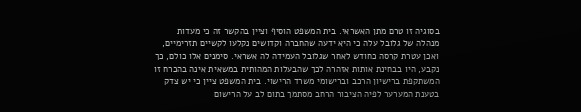בסוגיה זו טרם מתן האשראי. בית המשפט הוסיף וציין בהקשר זה כי מעדות מנהלה של גלובל עלה כי היא ידעה שהחברה וקדושים נקלעו לקשיים תזרימיים, ואכן עטרת קרסה כחודש לאחר שגלובל העמידה לה אשראי. סימנים אלו כולם, כך נקבע, היו בבחינת אותות אזהרה לכך שהבעלות המהותית במשאית אינה בהכרח זו המשתקפת ברישיון הרכב וברישומי משרד הרישוי. בית המשפט ציין כי יש צדק בטענת המערער לפיה הציבור הרחב מסתמך בתום לב על הרישום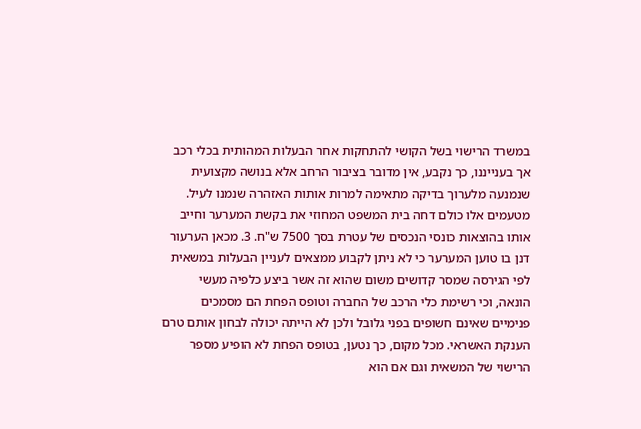במשרד הרישוי בשל הקושי להתחקות אחר הבעלות המהותית בכלי רכב אך בענייננו, כך נקבע, אין מדובר בציבור הרחב אלא בנושה מקצועית שנמנעה מלערוך בדיקה מתאימה למרות אותות האזהרה שנמנו לעיל. מטעמים אלו כולם דחה בית המשפט המחוזי את בקשת המערער וחייב אותו בהוצאות כונסי הנכסים של עטרת בסך 7500 ש"ח. 3. מכאן הערעור דנן בו טוען המערער כי לא ניתן לקבוע ממצאים לעניין הבעלות במשאית לפי הגירסה שמסר קדושים משום שהוא זה אשר ביצע כלפיה מעשי הונאה, וכי רשימת כלי הרכב של החברה וטופס הפחת הם מסמכים פנימיים שאינם חשופים בפני גלובל ולכן לא הייתה יכולה לבחון אותם טרם הענקת האשראי. מכל מקום, כך נטען, בטופס הפחת לא הופיע מספר הרישוי של המשאית וגם אם הוא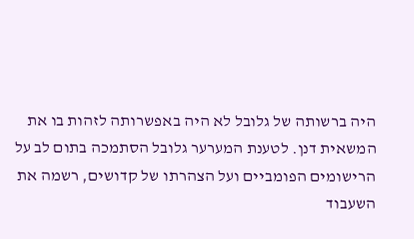היה ברשותה של גלובל לא היה באפשרותה לזהות בו את המשאית דנן. לטענת המערער גלובל הסתמכה בתום לב על הרישומים הפומביים ועל הצהרתו של קדושים, רשמה את השעבוד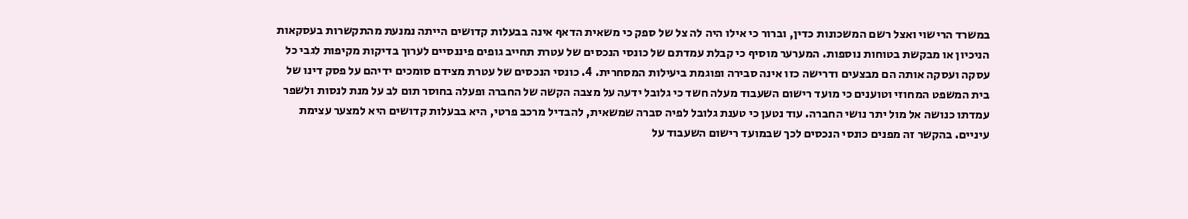במשרד הרישוי ואצל רשם המשכונות כדין, וברור כי אילו היה לה צל של ספק כי משאית הדאף אינה בבעלות קדושים הייתה נמנעת מהתקשרות בעסקאות הניכיון או מבקשת בטוחות נוספות. המערער מוסיף כי קבלת עמדתם של כונסי הנכסים של עטרת תחייב גופים פיננסיים לערוך בדיקות מקיפות לגבי כל עסקה ועסקה אותה הם מבצעים ודרישה כזו אינה סבירה ופוגמת ביעילות המסחרית. 4. כונסי הנכסים של עטרת מצידם סומכים ידיהם על פסק דינו של בית המשפט המחוזי וטוענים כי מועד רישום השעבוד מעלה חשד כי גלובל ידעה על מצבה הקשה של החברה ופעלה בחוסר תום לב על מנת לנסות ולשפר עמדתו כנושה אל מול יתר נושי החברה. עוד נטען כי טענת גלובל לפיה סברה שמשאית, להבדיל מרכב פרטי, היא בבעלות קדושים היא למצער עצימת עיניים. בהקשר זה מפנים כונסי הנכסים לכך שבמועד רישום השעבוד על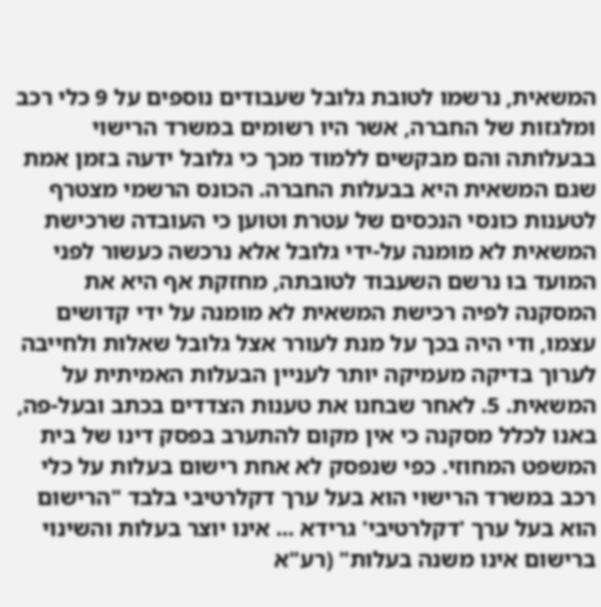המשאית, נרשמו לטובת גלובל שעבודים נוספים על 9 כלי רכב ומלגזות של החברה, אשר היו רשומים במשרד הרישוי בבעלותה והם מבקשים ללמוד מכך כי גלובל ידעה בזמן אמת שגם המשאית היא בבעלות החברה. הכונס הרשמי מצטרף לטענות כונסי הנכסים של עטרת וטוען כי העובדה שרכישת המשאית לא מומנה על-ידי גלובל אלא נרכשה כעשור לפני המועד בו נרשם השעבוד לטובתה, מחזקת אף היא את המסקנה לפיה רכישת המשאית לא מומנה על ידי קדושים עצמו, ודי היה בכך על מנת לעורר אצל גלובל שאלות ולחייבה לערוך בדיקה מעמיקה יותר לעניין הבעלות האמיתית על המשאית. 5. לאחר שבחנו את טענות הצדדים בכתב ובעל-פה, באנו לכלל מסקנה כי אין מקום להתערב בפסק דינו של בית המשפט המחוזי. כפי שנפסק לא אחת רישום בעלות על כלי רכב במשרד הרישוי הוא בעל ערך דקלרטיבי בלבד "הרישום הוא בעל ערך 'דקלרטיבי' גרידא ... אינו יוצר בעלות והשינוי ברישום אינו משנה בעלות" (רע"א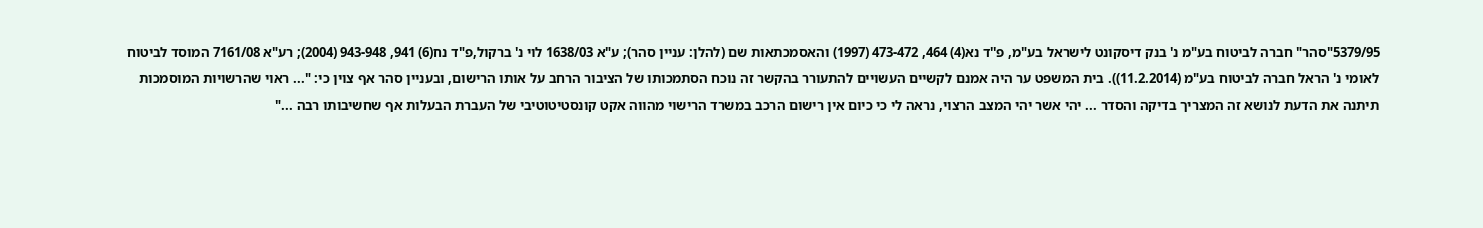5379/95"סהר" חברה לביטוח בע"מ נ' בנק דיסקונט לישראל בע"מ, פ''ד נא(4) 464, 473-472 (1997) והאסמכתאות שם (להלן: עניין סהר); ע"א 1638/03 לוי נ' ברקול,פ"ד נח(6) 941, 943-948 (2004); רע"א 7161/08 המוסד לביטוח לאומי נ' הראל חברה לביטוח בע"מ (11.2.2014)). בית המשפט ער היה אמנם לקשיים העשויים להתעורר בהקשר זה נוכח הסתמכותו של הציבור הרחב על אותו הרישום, ובעניין סהר אף צוין כי: "... ראוי שהרשויות המוסמכות תיתנה את הדעת לנושא זה המצריך בדיקה והסדר ... יהי אשר יהי המצב הרצוי, נראה לי כי כיום אין רישום הרכב במשרד הרישוי מהווה אקט קונסטיטוטיבי של העברת הבעלות אף שחשיבותו רבה ..."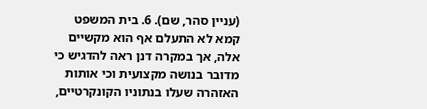(עניין סהר, שם). 6. בית המשפט קמא לא התעלם אף הוא מקשיים אלה, אך במקרה דנן ראה להדגיש כי מדובר בנושה מקצועית וכי אותות האזהרה שעלו בנתוניו הקונקרטיים,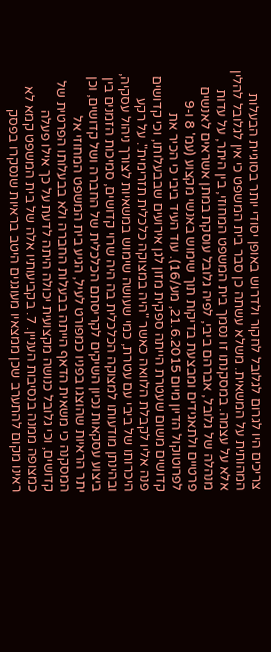צריכים היו לגרום לגלובל לחקור ולדרוש באופן יסודי יותר בסוגיית הבעלות המהותית על המשאית. משלא עשתה כן סבר בית המשפט כי אין לגלובל להלין אלא על עצמה. במסקנתו זו נסמך בית המשפט המחוזי, בין היתר, על עדות מנהלה של גלובל, אברהם ביבי, לפיה גלובל עוסקת במתן אשראים לאנשים פרטיים ולתאגידים ומבצעת בדיקות תוך שימוש באנשי מקצוע (עמ' 8 ו-9 לפרוטוקול הדיון מיום 21.6.2015, מע/16). עוד העיד ביבי כי הכיר את קדושים משום שעטרת הייתה ספקית מזון לגן אירועים שבבעלותו, וכי קדושים פנה אליו לקבלת הלוואה כאשר "היה במצוקה כלכלית תזרימית". על רקע היכרותו של ביבי עם עטרת, כמי שעושה שימוש במשאיות לצורך ניהול עסקיה, ובהינתן מודעותו למצוקה הכלכלית בה היה שרוי קדושים, סמיכות הזמנים בין ביצוע עסקאות נכיון השיקים לקריסתם הכלכלית של החברה ושל קדושים, וכן יתר הראיות שהוצגו בפניו כמפורט לעיל, הגיע בית המשפט המחוזי אל המסקנה כי משאית הדאף הייתה בבעלות החברה ולא בבעלותו הפרטית של קדושים, וכי גלובל כנושה מקצועית יכולה היתה לדעת על כך אילו פעלה כמצופה ממנה בנסיבות העניין. 7. בקביעותיו אלה של בית המשפט קמא לא ראינו מקום להתערב שכן ממצאיו מעוגנים היטב בראיות שנסקרו בפסק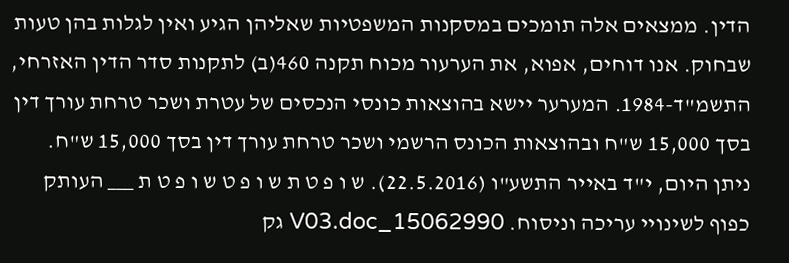הדין. ממצאים אלה תומכים במסקנות המשפטיות שאליהן הגיע ואין לגלות בהן טעות שבחוק. אנו דוחים, אפוא, את הערעור מכוח תקנה 460(ב) לתקנות סדר הדין האזרחי, התשמ"ד-1984. המערער יישא בהוצאות כונסי הנכסים של עטרת ושכר טרחת עורך דין בסך 15,000 ש"ח ובהוצאות הכונס הרשמי ושכר טרחת עורך דין בסך 15,000 ש"ח. ניתן היום, י"ד באייר התשע"ו (22.5.2016). ש ו פ ט ת ש ו פ ט ש ו פ ט ת ___ העותק כפוף לשינויי עריכה וניסוח. 15062990_V03.doc גק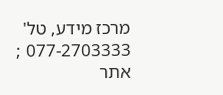מרכז מידע, טל' 077-2703333 ; אתר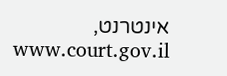אינטרנט, www.court.gov.il